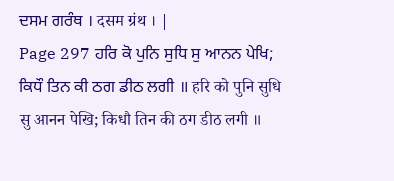ਦਸਮ ਗਰੰਥ । दसम ग्रंथ । |
Page 297 ਹਰਿ ਕੋ ਪੁਨਿ ਸੁਧਿ ਸੁ ਆਨਨ ਪੇਖਿ; ਕਿਧੌ ਤਿਨ ਕੀ ਠਗ ਡੀਠ ਲਗੀ ॥ हरि को पुनि सुधि सु आनन पेखि; किधौ तिन की ठग डीठ लगी ॥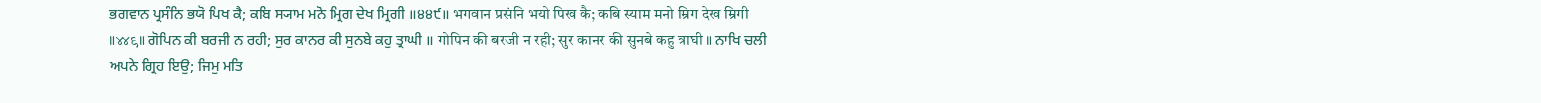ਭਗਵਾਨ ਪ੍ਰਸੰਨਿ ਭਯੋ ਪਿਖ ਕੈ; ਕਬਿ ਸ੍ਯਾਮ ਮਨੋ ਮ੍ਰਿਗ ਦੇਖ ਮ੍ਰਿਗੀ ॥੪੪੯॥ भगवान प्रसंनि भयो पिख कै; कबि स्याम मनो म्रिग देख म्रिगी ॥४४९॥ ਗੋਪਿਨ ਕੀ ਬਰਜੀ ਨ ਰਹੀ; ਸੁਰ ਕਾਨਰ ਕੀ ਸੁਨਬੇ ਕਹੁ ਤ੍ਰਾਘੀ ॥ गोपिन की बरजी न रही; सुर कानर की सुनबे कहु त्राघी ॥ ਨਾਖਿ ਚਲੀ ਅਪਨੇ ਗ੍ਰਿਹ ਇਉ; ਜਿਮੁ ਮਤਿ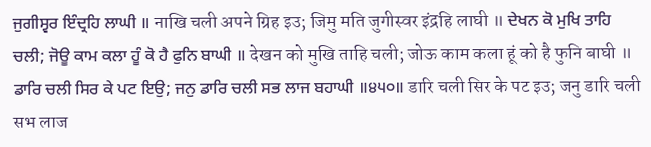ਜੁਗੀਸ੍ਵਰ ਇੰਦ੍ਰਹਿ ਲਾਘੀ ॥ नाखि चली अपने ग्रिह इउ; जिमु मति जुगीस्वर इंद्रहि लाघी ॥ ਦੇਖਨ ਕੋ ਮੁਖਿ ਤਾਹਿ ਚਲੀ; ਜੋਊ ਕਾਮ ਕਲਾ ਹੂੰ ਕੋ ਹੈ ਫੁਨਿ ਬਾਘੀ ॥ देखन को मुखि ताहि चली; जोऊ काम कला हूं को है फुनि बाघी ॥ ਡਾਰਿ ਚਲੀ ਸਿਰ ਕੇ ਪਟ ਇਉ; ਜਨੁ ਡਾਰਿ ਚਲੀ ਸਭ ਲਾਜ ਬਹਾਘੀ ॥੪੫੦॥ डारि चली सिर के पट इउ; जनु डारि चली सभ लाज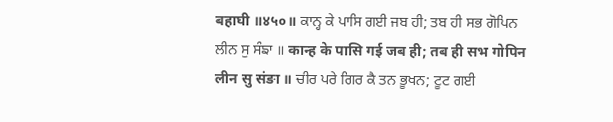बहाघी ॥४५०॥ ਕਾਨ੍ਹ ਕੇ ਪਾਸਿ ਗਈ ਜਬ ਹੀ; ਤਬ ਹੀ ਸਭ ਗੋਪਿਨ ਲੀਨ ਸੁ ਸੰਙਾ ॥ कान्ह के पासि गई जब ही; तब ही सभ गोपिन लीन सु संङा ॥ ਚੀਰ ਪਰੇ ਗਿਰ ਕੈ ਤਨ ਭੂਖਨ; ਟੂਟ ਗਈ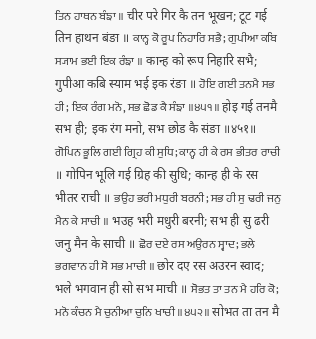ਤਿਨ ਹਾਥਨ ਬੰਙਾ ॥ चीर परे गिर कै तन भूखन; टूट गई तिन हाथन बंङा ॥ ਕਾਨ੍ਹ ਕੋ ਰੂਪ ਨਿਹਾਰਿ ਸਭੈ; ਗੁਪੀਆ ਕਬਿ ਸ੍ਯਾਮ ਭਈ ਇਕ ਰੰਙਾ ॥ कान्ह को रूप निहारि सभै; गुपीआ कबि स्याम भई इक रंङा ॥ ਹੋਇ ਗਈ ਤਨਮੈ ਸਭ ਹੀ; ਇਕ ਰੰਗ ਮਨੋ, ਸਭ ਛੋਡ ਕੈ ਸੰਙਾ ॥੪੫੧॥ होइ गई तनमै सभ ही; इक रंग मनो, सभ छोड कै संङा ॥४५१॥ ਗੋਪਿਨ ਭੂਲਿ ਗਈ ਗ੍ਰਿਹ ਕੀ ਸੁਧਿ; ਕਾਨ੍ਹ ਹੀ ਕੇ ਰਸ ਭੀਤਰ ਰਾਚੀ ॥ गोपिन भूलि गई ग्रिह की सुधि; कान्ह ही के रस भीतर राची ॥ ਭਉਹ ਭਰੀ ਮਧੁਰੀ ਬਰਨੀ; ਸਭ ਹੀ ਸੁ ਢਰੀ ਜਨੁ ਮੈਨ ਕੇ ਸਾਚੀ ॥ भउह भरी मधुरी बरनी; सभ ही सु ढरी जनु मैन के साची ॥ ਛੋਰ ਦਏ ਰਸ ਅਉਰਨ ਸ੍ਵਾਦ; ਭਲੇ ਭਗਵਾਨ ਹੀ ਸੋ ਸਭ ਮਾਚੀ ॥ छोर दए रस अउरन स्वाद; भले भगवान ही सो सभ माची ॥ ਸੋਭਤ ਤਾ ਤਨ ਮੈ ਹਰਿ ਕੋ; ਮਨੋ ਕੰਚਨ ਮੈ ਚੁਨੀਆ ਚੁਨਿ ਖਾਚੀ ॥੪੫੨॥ सोभत ता तन मै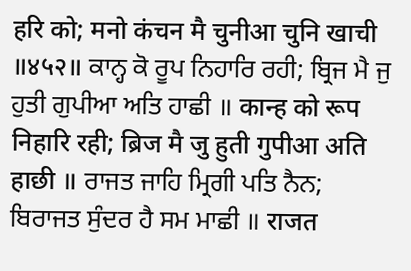हरि को; मनो कंचन मै चुनीआ चुनि खाची ॥४५२॥ ਕਾਨ੍ਹ ਕੋ ਰੂਪ ਨਿਹਾਰਿ ਰਹੀ; ਬ੍ਰਿਜ ਮੈ ਜੁ ਹੁਤੀ ਗੁਪੀਆ ਅਤਿ ਹਾਛੀ ॥ कान्ह को रूप निहारि रही; ब्रिज मै जु हुती गुपीआ अति हाछी ॥ ਰਾਜਤ ਜਾਹਿ ਮ੍ਰਿਗੀ ਪਤਿ ਨੈਨ; ਬਿਰਾਜਤ ਸੁੰਦਰ ਹੈ ਸਮ ਮਾਛੀ ॥ राजत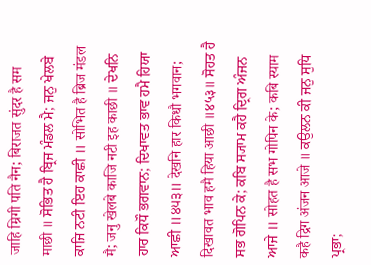जाहि म्रिगी पति नैन; बिराजत सुंदर है सम माछी ॥ ਸੋਭਿਤ ਹੈ ਬ੍ਰਿਜ ਮੰਡਲ ਮੈ; ਜਨੁ ਖੇਲਬੇ ਕਾਜਿ ਨਟੀ ਇਹ ਕਾਛੀ ॥ सोभित है ब्रिज मंडल मै; जनु खेलबे काजि नटी इह काछी ॥ ਦੇਖਨਿ ਹਾਰ ਕਿਧੌ ਭਗਵਾਨ; ਦਿਖਾਵਤ ਭਾਵ ਹਮੈ ਹਿਯਾ ਆਛੀ ॥੪੫੩॥ देखनि हार किधौ भगवान; दिखावत भाव हमै हिया आछी ॥४५३॥ ਸੋਹਤ ਹੈ ਸਭ ਗੋਪਿਨ ਕੇ; ਕਬਿ ਸ੍ਯਾਮ ਕਹੈ ਦ੍ਰਿਗ ਅੰਜਨ ਆਜੇ ॥ सोहत है सभ गोपिन के; कबि स्याम कहै द्रिग अंजन आजे ॥ ਕਉਲਨ ਕੀ ਜਨੁ ਸੁਧਿ ਪ੍ਰਭਾ;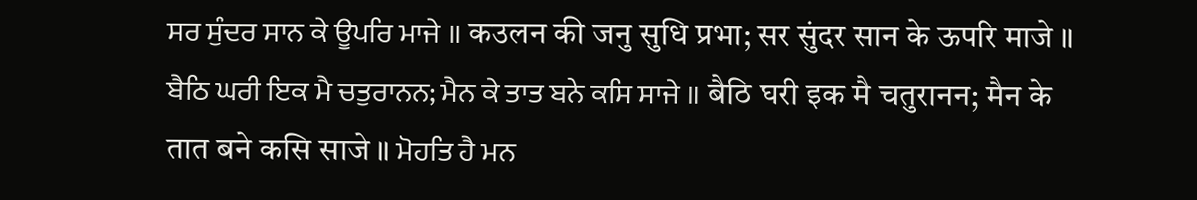ਸਰ ਸੁੰਦਰ ਸਾਨ ਕੇ ਊਪਰਿ ਮਾਜੇ ॥ कउलन की जनु सुधि प्रभा; सर सुंदर सान के ऊपरि माजे ॥ ਬੈਠਿ ਘਰੀ ਇਕ ਮੈ ਚਤੁਰਾਨਨ; ਮੈਨ ਕੇ ਤਾਤ ਬਨੇ ਕਸਿ ਸਾਜੇ ॥ बैठि घरी इक मै चतुरानन; मैन के तात बने कसि साजे ॥ ਮੋਹਤਿ ਹੈ ਮਨ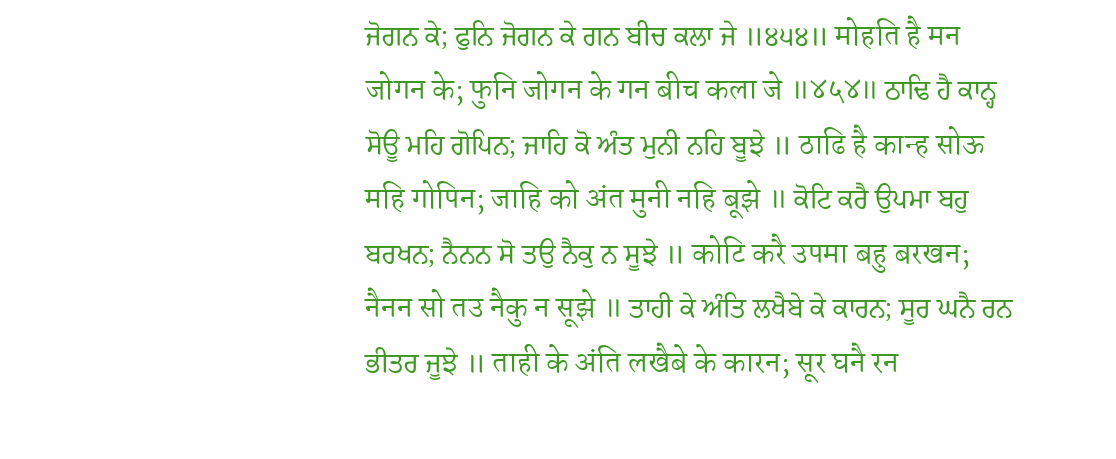ਜੋਗਨ ਕੇ; ਫੁਨਿ ਜੋਗਨ ਕੇ ਗਨ ਬੀਚ ਕਲਾ ਜੇ ॥੪੫੪॥ मोहति है मन जोगन के; फुनि जोगन के गन बीच कला जे ॥४५४॥ ਠਾਢਿ ਹੈ ਕਾਨ੍ਹ ਸੋਊ ਮਹਿ ਗੋਪਿਨ; ਜਾਹਿ ਕੋ ਅੰਤ ਮੁਨੀ ਨਹਿ ਬੂਝੇ ॥ ठाढि है कान्ह सोऊ महि गोपिन; जाहि को अंत मुनी नहि बूझे ॥ ਕੋਟਿ ਕਰੈ ਉਪਮਾ ਬਹੁ ਬਰਖਨ; ਨੈਨਨ ਸੋ ਤਉ ਨੈਕੁ ਨ ਸੂਝੇ ॥ कोटि करै उपमा बहु बरखन; नैनन सो तउ नैकु न सूझे ॥ ਤਾਹੀ ਕੇ ਅੰਤਿ ਲਖੈਬੇ ਕੇ ਕਾਰਨ; ਸੂਰ ਘਨੈ ਰਨ ਭੀਤਰ ਜੂਝੇ ॥ ताही के अंति लखैबे के कारन; सूर घनै रन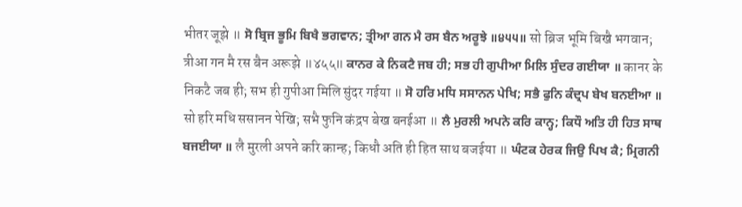भीतर जूझे ॥ ਸੋ ਬ੍ਰਿਜ ਭੂਮਿ ਬਿਖੈ ਭਗਵਾਨ; ਤ੍ਰੀਆ ਗਨ ਮੈ ਰਸ ਬੈਨ ਅਰੂਝੇ ॥੪੫੫॥ सो ब्रिज भूमि बिखै भगवान; त्रीआ गन मै रस बैन अरूझे ॥४५५॥ ਕਾਨਰ ਕੇ ਨਿਕਟੈ ਜਬ ਹੀ; ਸਭ ਹੀ ਗੁਪੀਆ ਮਿਲਿ ਸੁੰਦਰ ਗਈਯਾ ॥ कानर के निकटै जब ही; सभ ही गुपीआ मिलि सुंदर गईया ॥ ਸੋ ਹਰਿ ਮਧਿ ਸਸਾਨਨ ਪੇਖਿ; ਸਭੈ ਫੁਨਿ ਕੰਦ੍ਰਪ ਬੇਖ ਬਨਈਆ ॥ सो हरि मधि ससानन पेखि; सभै फुनि कंद्रप बेख बनईआ ॥ ਲੈ ਮੁਰਲੀ ਅਪਨੇ ਕਰਿ ਕਾਨ੍ਹ; ਕਿਧੌ ਅਤਿ ਹੀ ਹਿਤ ਸਾਥ ਬਜਈਯਾ ॥ लै मुरली अपने करि कान्ह; किधौ अति ही हित साथ बजईया ॥ ਘੰਟਕ ਹੇਰਕ ਜਿਉ ਪਿਖ ਕੈ; ਮ੍ਰਿਗਨੀ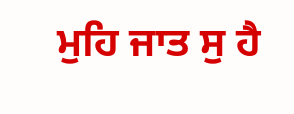ਮੁਹਿ ਜਾਤ ਸੁ ਹੈ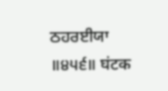ਠਹਰਈਯਾ ॥੪੫੬॥ घंटक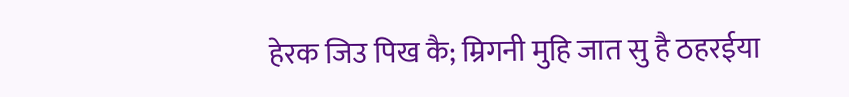हेरक जिउ पिख कै; म्रिगनी मुहि जात सु है ठहरईया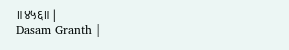॥४५६॥ |
Dasam Granth |